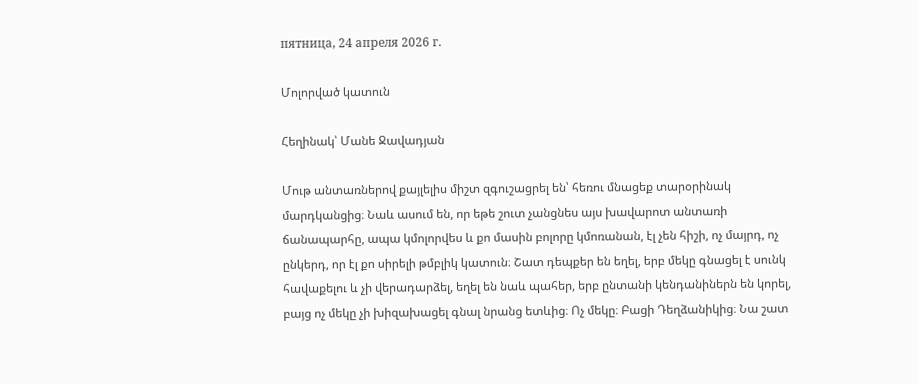пятница, 24 апреля 2026 г.

Մոլորված կատուն

Հեղինակ՝ Մանե Ջավադյան

Մութ անտառներով քայլելիս միշտ զգուշացրել են՝ հեռու մնացեք տարօրինակ մարդկանցից։ Նաև ասում են, որ եթե շուտ չանցնես այս խավարոտ անտառի ճանապարհը, ապա կմոլորվես և քո մասին բոլորը կմոռանան, էլ չեն հիշի, ոչ մայրդ, ոչ ընկերդ, որ էլ քո սիրելի թմբլիկ կատուն։ Շատ դեպքեր են եղել, երբ մեկը գնացել է սունկ հավաքելու և չի վերադարձել, եղել են նաև պահեր, երբ ընտանի կենդանիներն են կորել, բայց ոչ մեկը չի խիզախացել գնալ նրանց ետևից։ Ոչ մեկը։ Բացի Դեղձանիկից։ Նա շատ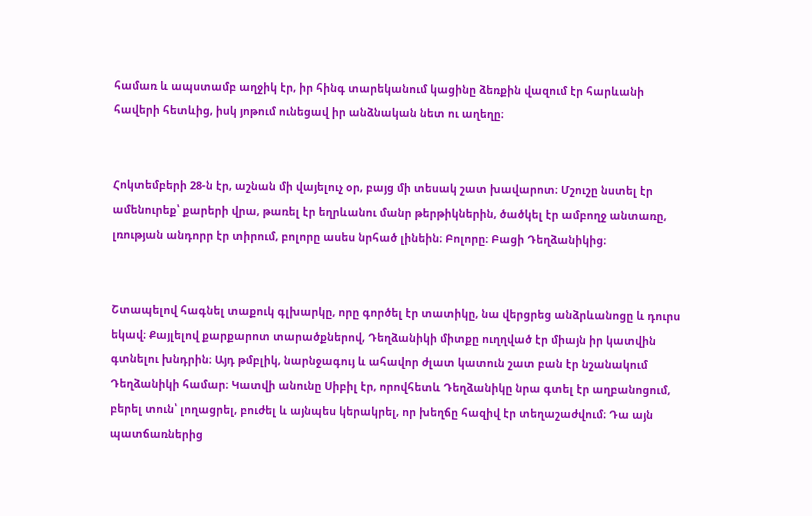համառ և ապստամբ աղջիկ էր, իր հինգ տարեկանում կացինը ձեռքին վազում էր հարևանի հավերի հետևից, իսկ յոթում ունեցավ իր անձնական նետ ու աղեղը։


Հոկտեմբերի 28-ն էր, աշնան մի վայելուչ օր, բայց մի տեսակ շատ խավարոտ։ Մշուշը նստել էր ամենուրեք՝ քարերի վրա, թառել էր եղրևանու մանր թերթիկներին, ծածկել էր ամբողջ անտառը, լռության անդորր էր տիրում, բոլորը ասես նրհած լինեին։ Բոլորը։ Բացի Դեղձանիկից։


Շտապելով հագնել տաքուկ գլխարկը, որը գործել էր տատիկը, նա վերցրեց անձրևանոցը և դուրս եկավ։ Քայլելով քարքարոտ տարածքներով, Դեղձանիկի միտքը ուղղված էր միայն իր կատվին գտնելու խնդրին։ Այդ թմբլիկ, նարնջագույ և ահավոր ժլատ կատուն շատ բան էր նշանակում Դեղձանիկի համար։ Կատվի անունը Սիբիլ էր, որովհետև Դեղձանիկը նրա գտել էր աղբանոցում, բերել տուն՝ լողացրել, բուժել և այնպես կերակրել, որ խեղճը հազիվ էր տեղաշաժվում։ Դա այն պատճառներից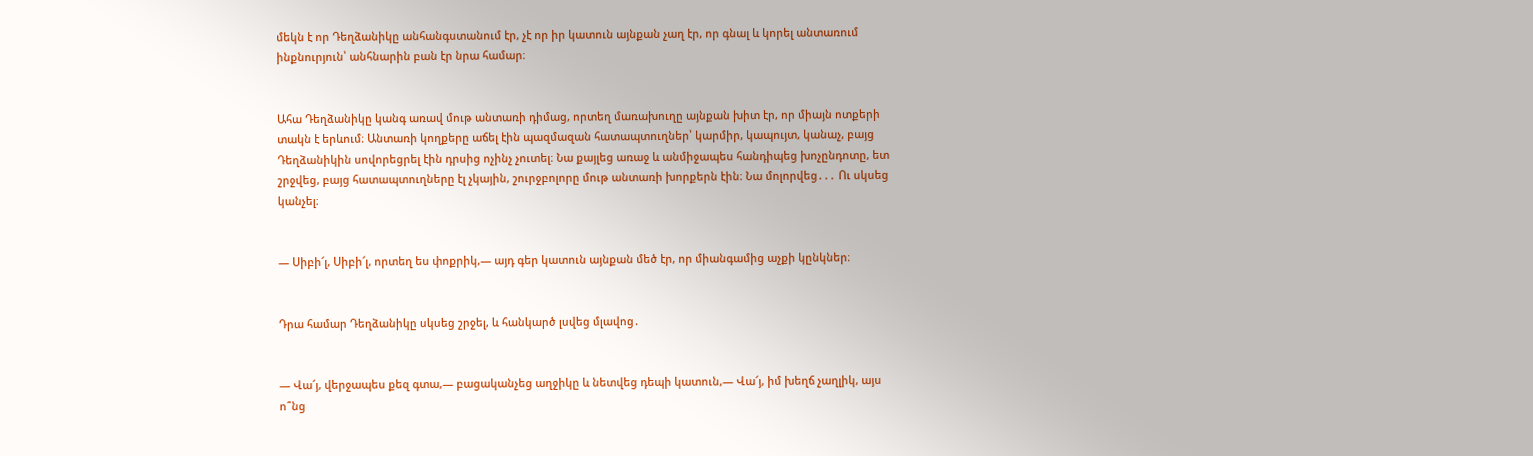մեկն է որ Դեղձանիկը անհանգստանում էր, չէ որ իր կատուն այնքան չաղ էր, որ գնալ և կորել անտառում ինքնուրյուն՝ անհնարին բան էր նրա համար։


Ահա Դեղձանիկը կանգ առավ մութ անտառի դիմաց, որտեղ մառախուղը այնքան խիտ էր, որ միայն ոտքերի տակն է երևում։ Անտառի կողքերը աճել էին պազմազան հատապտուղներ՝ կարմիր, կապույտ, կանաչ, բայց Դեղձանիկին սովորեցրել էին դրսից ոչինչ չուտել։ Նա քայլեց առաջ և անմիջապես հանդիպեց խոչընդոտը, ետ շրջվեց, բայց հատապտուղները էլ չկային, շուրջբոլորը մութ անտառի խորքերն էին։ Նա մոլորվեց․․․ Ու սկսեց կանչել։


— Սիբի՜լ, Սիբի՜լ, որտեղ ես փոքրիկ,— այդ գեր կատուն այնքան մեծ էր, որ միանգամից աչքի կընկներ։


Դրա համար Դեղձանիկը սկսեց շրջել, և հանկարծ լսվեց մլավոց․


— Վա՜յ, վերջապես քեզ գտա,— բացականչեց աղջիկը և նետվեց դեպի կատուն,— Վա՜յ, իմ խեղճ չաղլիկ, այս ո՞նց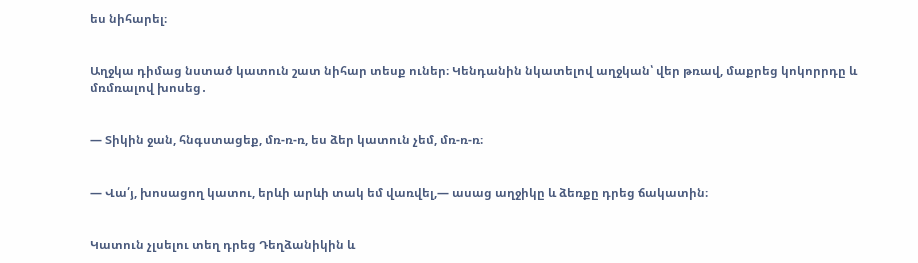ես նիհարել։


Աղջկա դիմաց նստած կատուն շատ նիհար տեսք ուներ։ Կենդանին նկատելով աղջկան՝ վեր թռավ, մաքրեց կոկորրդը և մռմռալով խոսեց․


— Տիկին ջան, հնգստացեք, մռ-ռ-ռ, ես ձեր կատուն չեմ, մռ-ռ-ռ։


— Վա՛յ, խոսացող կատու, երևի արևի տակ եմ վառվել,— ասաց աղջիկը և ձեռքը դրեց ճակատին։


Կատուն չլսելու տեղ դրեց Դեղձանիկին և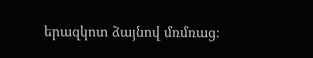երազկոտ ձայնով մռմռաց։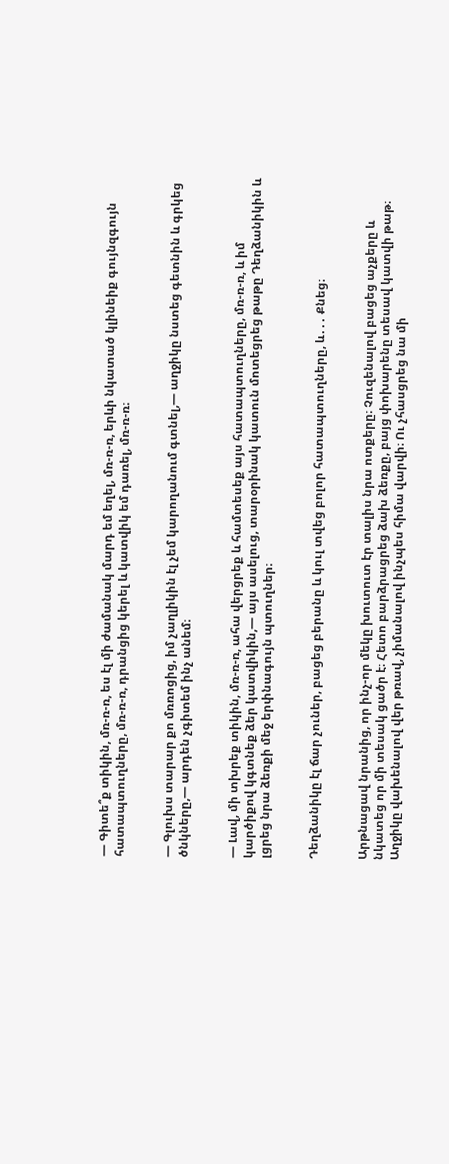— Գիտե՞ք տիկին, մռ-ռ-ռ, ես էլ մի ժամանակ մարդ եմ եղել, մռ-ռ-ռ, երևի նկատած կլինեիք գույնզգույն հատապտուղները, մռ-ռ-ռ, դրանցից կերել և կատվիկ եմ դառել, մռ-ռ-ռ։


— Գլուխս տարար քո մռռոցից, իմ չաղլիկին էլ չեմ կարողանում գտնել,— աղջիկը նստեց գետնին և գրկեց ծնկները,— արդեն չգիտեմ ինչ անեմ։


— Լավ, մի տխրեք տիկին, մռ-ռ-ռ, ահա վերցրեք և համտեսեք այս հատապտուղները, մռ-ռ-ռ, և իմ կարծիքով կգտնեք ձեր կատվիկին,— այս ասելուց, տարօրինակ կատուն մոտեցրեց թաթը Դեղձանիկին և լցրեց նրա ձեռքի մեջ երփնագույն պտուղներ։


Դեղձանիկը էլ ճար չուներ, բացեց բերանը և կուլ տվեց բոլոր հատապտուղները, և․․․ Քնեց։


Արթնացավ նրանից, որ ինչ-որ մեկը խուտուտ էր տալիս նրա ոտքերը։ Չուզենալով բացեց աչքերը և նկատեց որ մի տեսակ ցածր է։ Հետո բարձրացրեց ձախ ձեռքը, բայց փոխարենը տեսավ կատվի թաթ։ Աղջիկը վախենալով վեր թռավ, չիմանալով ինչպես հիմա վարվի։ Ու չհասցրեց նա մի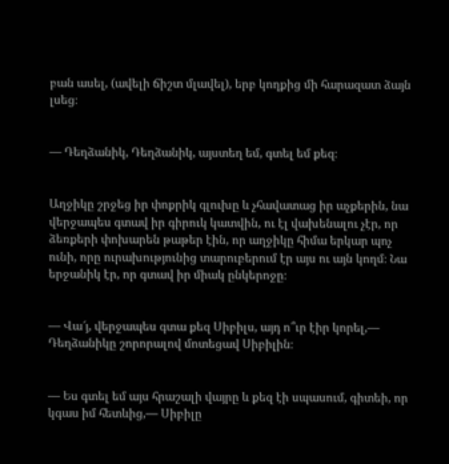բան ասել, (ավելի ճիշտ մլավել), երբ կողքից մի հարազատ ձայն լսեց։


— Դեղձանիկ, Դեղձանիկ, այստեղ եմ, գտել եմ քեզ։


Աղջիկը շրջեց իր փոքրիկ գլուխը և չհավատաց իր աչքերին, նա վերջապես գտավ իր գիրուկ կատվին, ու էլ վախենալու չէր, որ ձեռքերի փոխարեն թաթեր էին, որ աղջիկը հիմա երկար պոչ ունի, որը ուրախությունից տարուբերում էր այս ու այն կողմ։ Նա երջանիկ էր, որ գտավ իր միակ ընկերոջը։


— Վա՜յ, վերջապես գտա քեզ Սիբիլս, այդ ո՞ւր էիր կորել,— Դեղձանիկը շորորալով մոտեցավ Սիբիլին։


— Ես գտել եմ այս հրաշալի վայրը և քեզ էի սպասում, գիտեի, որ կգաս իմ հետևից,— Սիբիլը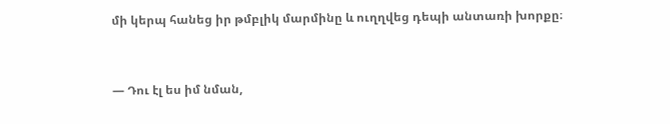մի կերպ հանեց իր թմբլիկ մարմինը և ուղղվեց դեպի անտառի խորքը։


— Դու էլ ես իմ նման,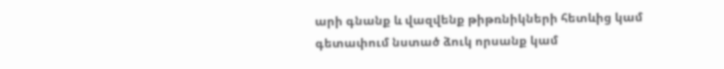արի գնանք և վազվենք թիթռնիկների հետևից կամ գետափում նստած ձուկ որսանք կամ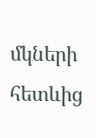մկների հետևից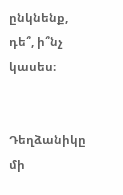ընկնենք, դե՞, ի՞նչ կասես։


Դեղձանիկը մի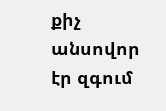քիչ անսովոր էր զգում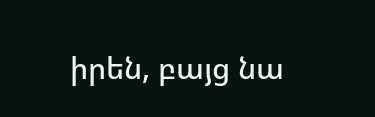իրեն, բայց նա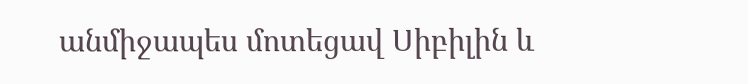անմիջապես մոտեցավ Սիբիլին և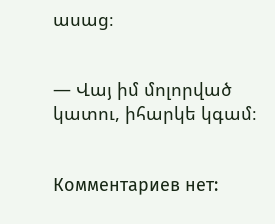ասաց։


— Վայ իմ մոլորված կատու, իհարկե կգամ։


Комментариев нет: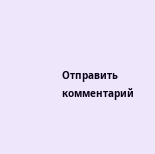Отправить комментарий